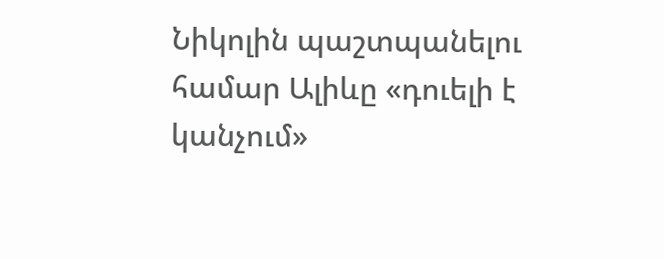Նիկոլին պաշտպանելու համար Ալիևը «դուելի է կանչում»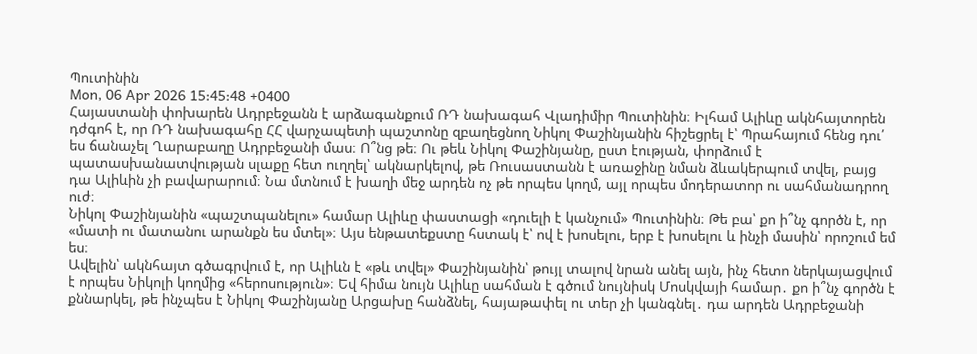Պուտինին
Mon, 06 Apr 2026 15:45:48 +0400
Հայաստանի փոխարեն Ադրբեջանն է արձագանքում ՌԴ նախագահ Վլադիմիր Պուտինին։ Իլհամ Ալիևը ակնհայտորեն դժգոհ է, որ ՌԴ նախագահը ՀՀ վարչապետի պաշտոնը զբաղեցնող Նիկոլ Փաշինյանին հիշեցրել է՝ Պրահայում հենց դու՛ ես ճանաչել Ղարաբաղը Ադրբեջանի մաս։ Ո՞նց թե։ Ու թեև Նիկոլ Փաշինյանը, ըստ էության, փորձում է պատասխանատվության սլաքը հետ ուղղել՝ ակնարկելով, թե Ռուսաստանն է առաջինը նման ձևակերպում տվել, բայց դա Ալիևին չի բավարարում։ Նա մտնում է խաղի մեջ արդեն ոչ թե որպես կողմ, այլ որպես մոդերատոր ու սահմանադրող ուժ։
Նիկոլ Փաշինյանին «պաշտպանելու» համար Ալիևը փաստացի «դուելի է կանչում» Պուտինին։ Թե բա՝ քո ի՞նչ գործն է, որ «մատի ու մատանու արանքն ես մտել»։ Այս ենթատեքստը հստակ է՝ ով է խոսելու, երբ է խոսելու և ինչի մասին՝ որոշում եմ ես։
Ավելին՝ ակնհայտ գծագրվում է, որ Ալիևն է «թև տվել» Փաշինյանին՝ թույլ տալով նրան անել այն, ինչ հետո ներկայացվում է որպես Նիկոլի կողմից «հերոսություն»։ Եվ հիմա նույն Ալիևը սահման է գծում նույնիսկ Մոսկվայի համար․ քո ի՞նչ գործն է քննարկել, թե ինչպես է Նիկոլ Փաշինյանը Արցախը հանձնել, հայաթափել ու տեր չի կանգնել․ դա արդեն Ադրբեջանի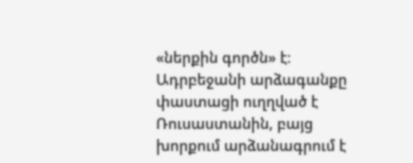«ներքին գործն» է։
Ադրբեջանի արձագանքը փաստացի ուղղված է Ռուսաստանին, բայց խորքում արձանագրում է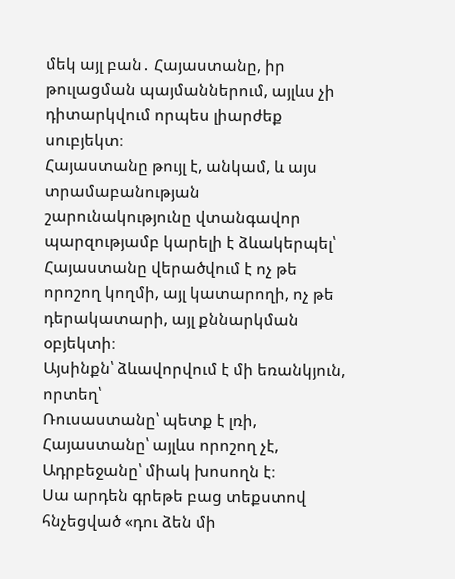մեկ այլ բան․ Հայաստանը, իր թուլացման պայմաններում, այլևս չի դիտարկվում որպես լիարժեք սուբյեկտ։
Հայաստանը թույլ է, անկամ, և այս տրամաբանության շարունակությունը վտանգավոր պարզությամբ կարելի է ձևակերպել՝ Հայաստանը վերածվում է ոչ թե որոշող կողմի, այլ կատարողի, ոչ թե դերակատարի, այլ քննարկման օբյեկտի։
Այսինքն՝ ձևավորվում է մի եռանկյուն, որտեղ՝
Ռուսաստանը՝ պետք է լռի,
Հայաստանը՝ այլևս որոշող չէ,
Ադրբեջանը՝ միակ խոսողն է։
Սա արդեն գրեթե բաց տեքստով հնչեցված «դու ձեն մի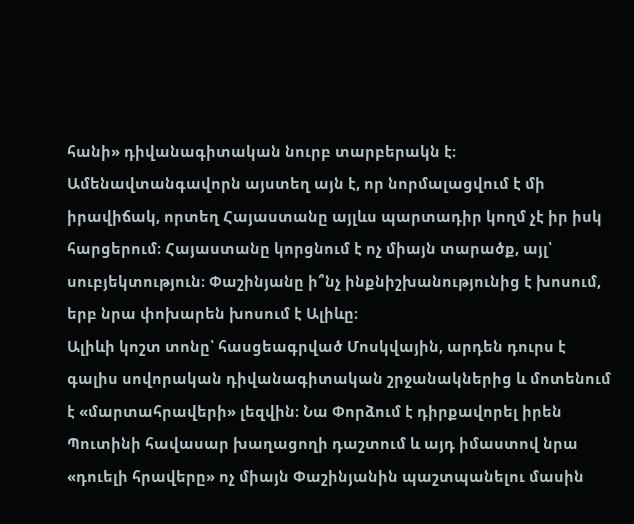հանի» դիվանագիտական նուրբ տարբերակն է։ Ամենավտանգավորն այստեղ այն է, որ նորմալացվում է մի իրավիճակ, որտեղ Հայաստանը այլևս պարտադիր կողմ չէ իր իսկ հարցերում։ Հայաստանը կորցնում է ոչ միայն տարածք, այլ՝ սուբյեկտություն։ Փաշինյանը ի՞նչ ինքնիշխանությունից է խոսում, երբ նրա փոխարեն խոսում է Ալիևը։
Ալիևի կոշտ տոնը՝ հասցեագրված Մոսկվային, արդեն դուրս է գալիս սովորական դիվանագիտական շրջանակներից և մոտենում է «մարտահրավերի» լեզվին։ Նա Փորձում է դիրքավորել իրեն Պուտինի հավասար խաղացողի դաշտում և այդ իմաստով նրա «դուելի հրավերը» ոչ միայն Փաշինյանին պաշտպանելու մասին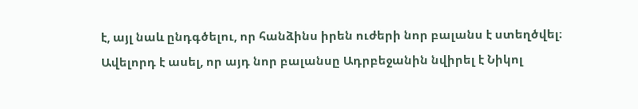է, այլ նաև ընդգծելու, որ հանձինս իրեն ուժերի նոր բալանս է ստեղծվել։ Ավելորդ է ասել, որ այդ նոր բալանսը Ադրբեջանին նվիրել է Նիկոլ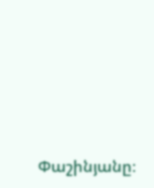Փաշինյանը։